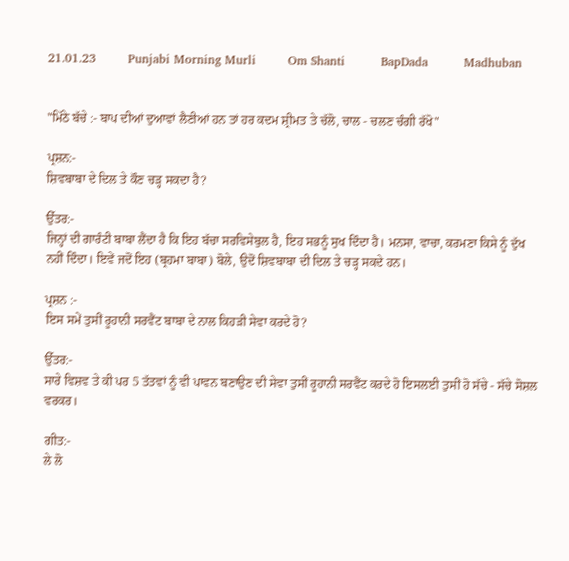21.01.23        Punjabi Morning Murli        Om Shanti         BapDada         Madhuban


"ਮਿੱਠੇ ਬੱਚੇ :- ਬਾਪ ਦੀਆਂ ਦੁਆਵਾਂ ਲੈਣੀਆਂ ਹਨ ਤਾਂ ਹਰ ਕਦਮ ਸ਼੍ਰੀਮਤ ਤੇ ਚੱਲੋ, ਚਾਲ - ਚਲਣ ਚੰਗੀ ਰੱਖੋ"

ਪ੍ਰਸ਼ਨ:-
ਸ਼ਿਵਬਾਬਾ ਦੇ ਦਿਲ ਤੇ ਕੌਣ ਚੜ੍ਹ ਸਕਦਾ ਹੈ?

ਉੱਤਰ:-
ਜਿਨ੍ਹਾਂ ਦੀ ਗਾਰੰਟੀ ਬਾਬਾ ਲੈਂਦਾ ਹੈ ਕਿ ਇਹ ਬੱਚਾ ਸਰਵਿਸੇਬੁਲ ਹੈ, ਇਹ ਸਭਨੂੰ ਸੁਖ ਦਿੰਦਾ ਹੈ। ਮਨਸਾ, ਵਾਚਾ, ਕਰਮਣਾ ਕਿਸੇ ਨੂੰ ਦੁੱਖ ਨਹੀਂ ਦਿੰਦਾ। ਇਵੇਂ ਜਦੋਂ ਇਹ (ਬ੍ਰਹਮਾ ਬਾਬਾ) ਬੋਲੇ, ਉਦੋਂ ਸ਼ਿਵਬਾਬਾ ਦੀ ਦਿਲ ਤੇ ਚੜ੍ਹ ਸਕਦੇ ਹਨ।

ਪ੍ਰਸ਼ਨ :-
ਇਸ ਸਮੇਂ ਤੁਸੀਂ ਰੂਹਾਨੀ ਸਰਵੈਂਟ ਬਾਬਾ ਦੇ ਨਾਲ ਕਿਹੜੀ ਸੇਵਾ ਕਰਦੇ ਹੋ?

ਉੱਤਰ:-
ਸਾਰੇ ਵਿਸ਼ਵ ਤੇ ਕੀ ਪਰ 5 ਤੱਤਵਾਂ ਨੂੰ ਵੀ ਪਾਵਨ ਬਣਾਉਣ ਦੀ ਸੇਵਾ ਤੁਸੀਂ ਰੂਹਾਨੀ ਸਰਵੈਂਟ ਕਰਦੇ ਹੋ ਇਸਲਈ ਤੁਸੀਂ ਹੋ ਸੱਚੇ - ਸੱਚੇ ਸੋਸ਼ਲ ਵਰਕਰ।

ਗੀਤ:-
ਲੇ ਲੋ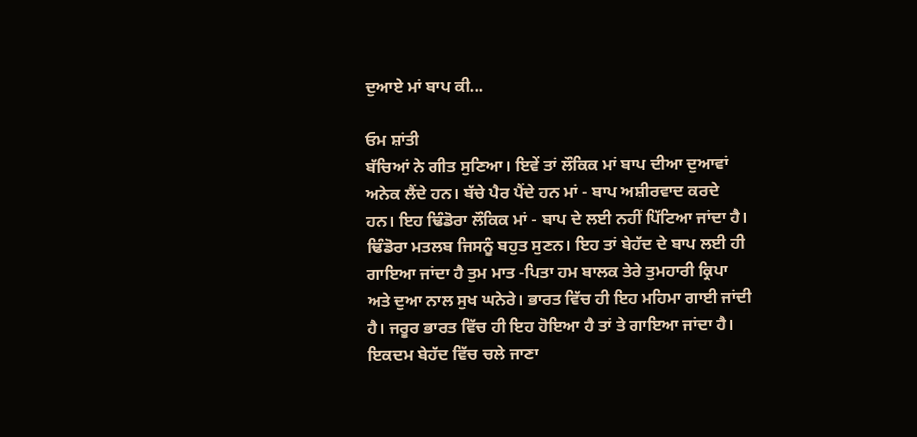ਦੁਆਏ ਮਾਂ ਬਾਪ ਕੀ...

ਓਮ ਸ਼ਾਂਤੀ
ਬੱਚਿਆਂ ਨੇ ਗੀਤ ਸੁਣਿਆ। ਇਵੇਂ ਤਾਂ ਲੌਕਿਕ ਮਾਂ ਬਾਪ ਦੀਆ ਦੁਆਵਾਂ ਅਨੇਕ ਲੈਂਦੇ ਹਨ। ਬੱਚੇ ਪੈਰ ਪੈਂਦੇ ਹਨ ਮਾਂ - ਬਾਪ ਅਸ਼ੀਰਵਾਦ ਕਰਦੇ ਹਨ। ਇਹ ਢਿੰਡੋਰਾ ਲੌਕਿਕ ਮਾਂ - ਬਾਪ ਦੇ ਲਈ ਨਹੀਂ ਪਿੱਟਿਆ ਜਾਂਦਾ ਹੈ। ਢਿੰਡੋਰਾ ਮਤਲਬ ਜਿਸਨੂੰ ਬਹੁਤ ਸੁਣਨ। ਇਹ ਤਾਂ ਬੇਹੱਦ ਦੇ ਬਾਪ ਲਈ ਹੀ ਗਾਇਆ ਜਾਂਦਾ ਹੈ ਤੁਮ ਮਾਤ -ਪਿਤਾ ਹਮ ਬਾਲਕ ਤੇਰੇ ਤੁਮਹਾਰੀ ਕ੍ਰਿਪਾ ਅਤੇ ਦੁਆ ਨਾਲ ਸੁਖ ਘਨੇਰੇ। ਭਾਰਤ ਵਿੱਚ ਹੀ ਇਹ ਮਹਿਮਾ ਗਾਈ ਜਾਂਦੀ ਹੈ। ਜਰੂਰ ਭਾਰਤ ਵਿੱਚ ਹੀ ਇਹ ਹੋਇਆ ਹੈ ਤਾਂ ਤੇ ਗਾਇਆ ਜਾਂਦਾ ਹੈ। ਇਕਦਮ ਬੇਹੱਦ ਵਿੱਚ ਚਲੇ ਜਾਣਾ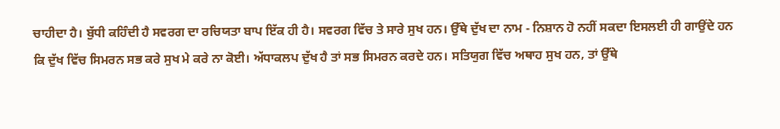ਚਾਹੀਦਾ ਹੈ। ਬੁੱਧੀ ਕਹਿੰਦੀ ਹੈ ਸਵਰਗ ਦਾ ਰਚਿਯਤਾ ਬਾਪ ਇੱਕ ਹੀ ਹੈ। ਸਵਰਗ ਵਿੱਚ ਤੇ ਸਾਰੇ ਸੁਖ ਹਨ। ਉੱਥੇ ਦੁੱਖ ਦਾ ਨਾਮ - ਨਿਸ਼ਾਨ ਹੋ ਨਹੀਂ ਸਕਦਾ ਇਸਲਈ ਹੀ ਗਾਉਂਦੇ ਹਨ ਕਿ ਦੁੱਖ ਵਿੱਚ ਸਿਮਰਨ ਸਭ ਕਰੇ ਸੁਖ ਮੇ ਕਰੇ ਨਾ ਕੋਈ। ਅੱਧਾਕਲਪ ਦੁੱਖ ਹੈ ਤਾਂ ਸਭ ਸਿਮਰਨ ਕਰਦੇ ਹਨ। ਸਤਿਯੁਗ ਵਿੱਚ ਅਥਾਹ ਸੁਖ ਹਨ, ਤਾਂ ਉੱਥੇ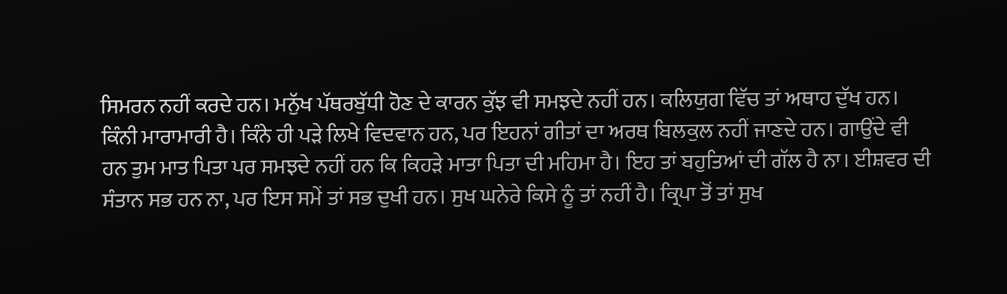ਸਿਮਰਨ ਨਹੀਂ ਕਰਦੇ ਹਨ। ਮਨੁੱਖ ਪੱਥਰਬੁੱਧੀ ਹੋਣ ਦੇ ਕਾਰਨ ਕੁੱਝ ਵੀ ਸਮਝਦੇ ਨਹੀਂ ਹਨ। ਕਲਿਯੁਗ ਵਿੱਚ ਤਾਂ ਅਥਾਹ ਦੁੱਖ ਹਨ। ਕਿੰਨੀ ਮਾਰਾਮਾਰੀ ਹੈ। ਕਿੰਨੇ ਹੀ ਪੜੇ ਲਿਖੇ ਵਿਦਵਾਨ ਹਨ, ਪਰ ਇਹਨਾਂ ਗੀਤਾਂ ਦਾ ਅਰਥ ਬਿਲਕੁਲ ਨਹੀਂ ਜਾਣਦੇ ਹਨ। ਗਾਉਂਦੇ ਵੀ ਹਨ ਤੁਮ ਮਾਤ ਪਿਤਾ ਪਰ ਸਮਝਦੇ ਨਹੀਂ ਹਨ ਕਿ ਕਿਹੜੇ ਮਾਤਾ ਪਿਤਾ ਦੀ ਮਹਿਮਾ ਹੈ। ਇਹ ਤਾਂ ਬਹੁਤਿਆਂ ਦੀ ਗੱਲ ਹੈ ਨਾ। ਈਸ਼ਵਰ ਦੀ ਸੰਤਾਨ ਸਭ ਹਨ ਨਾ, ਪਰ ਇਸ ਸਮੇਂ ਤਾਂ ਸਭ ਦੁਖੀ ਹਨ। ਸੁਖ ਘਨੇਰੇ ਕਿਸੇ ਨੂੰ ਤਾਂ ਨਹੀਂ ਹੈ। ਕ੍ਰਿਪਾ ਤੋਂ ਤਾਂ ਸੁਖ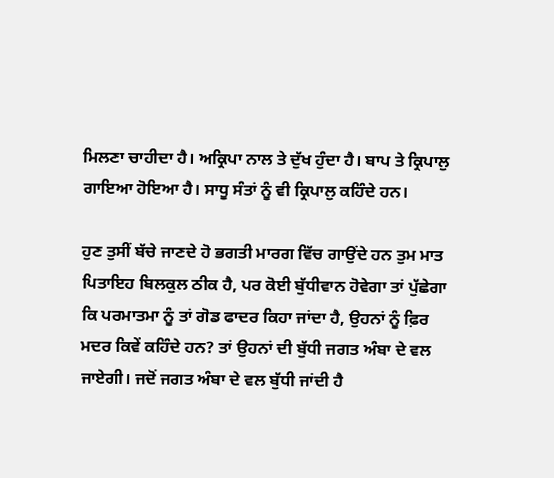ਮਿਲਣਾ ਚਾਹੀਦਾ ਹੈ। ਅਕ੍ਰਿਪਾ ਨਾਲ ਤੇ ਦੁੱਖ ਹੁੰਦਾ ਹੈ। ਬਾਪ ਤੇ ਕ੍ਰਿਪਾਲੁ ਗਾਇਆ ਹੋਇਆ ਹੈ। ਸਾਧੂ ਸੰਤਾਂ ਨੂੰ ਵੀ ਕ੍ਰਿਪਾਲੁ ਕਹਿੰਦੇ ਹਨ।

ਹੁਣ ਤੁਸੀਂ ਬੱਚੇ ਜਾਣਦੇ ਹੋ ਭਗਤੀ ਮਾਰਗ ਵਿੱਚ ਗਾਉਂਦੇ ਹਨ ਤੁਮ ਮਾਤ ਪਿਤਾਇਹ ਬਿਲਕੁਲ ਠੀਕ ਹੈ, ਪਰ ਕੋਈ ਬੁੱਧੀਵਾਨ ਹੋਵੇਗਾ ਤਾਂ ਪੁੱਛੇਗਾ ਕਿ ਪਰਮਾਤਮਾ ਨੂੰ ਤਾਂ ਗੋਡ ਫਾਦਰ ਕਿਹਾ ਜਾਂਦਾ ਹੈ, ਉਹਨਾਂ ਨੂੰ ਫ਼ਿਰ ਮਦਰ ਕਿਵੇਂ ਕਹਿੰਦੇ ਹਨ? ਤਾਂ ਉਹਨਾਂ ਦੀ ਬੁੱਧੀ ਜਗਤ ਅੰਬਾ ਦੇ ਵਲ ਜਾਏਗੀ। ਜਦੋਂ ਜਗਤ ਅੰਬਾ ਦੇ ਵਲ ਬੁੱਧੀ ਜਾਂਦੀ ਹੈ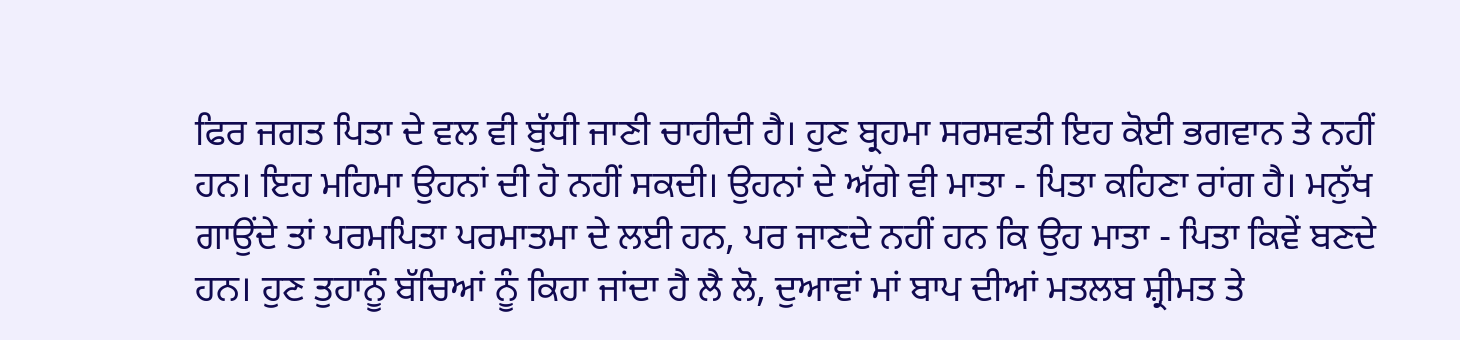ਫਿਰ ਜਗਤ ਪਿਤਾ ਦੇ ਵਲ ਵੀ ਬੁੱਧੀ ਜਾਣੀ ਚਾਹੀਦੀ ਹੈ। ਹੁਣ ਬ੍ਰਹਮਾ ਸਰਸਵਤੀ ਇਹ ਕੋਈ ਭਗਵਾਨ ਤੇ ਨਹੀਂ ਹਨ। ਇਹ ਮਹਿਮਾ ਉਹਨਾਂ ਦੀ ਹੋ ਨਹੀਂ ਸਕਦੀ। ਉਹਨਾਂ ਦੇ ਅੱਗੇ ਵੀ ਮਾਤਾ - ਪਿਤਾ ਕਹਿਣਾ ਰਾਂਗ ਹੈ। ਮਨੁੱਖ ਗਾਉਂਦੇ ਤਾਂ ਪਰਮਪਿਤਾ ਪਰਮਾਤਮਾ ਦੇ ਲਈ ਹਨ, ਪਰ ਜਾਣਦੇ ਨਹੀਂ ਹਨ ਕਿ ਉਹ ਮਾਤਾ - ਪਿਤਾ ਕਿਵੇਂ ਬਣਦੇ ਹਨ। ਹੁਣ ਤੁਹਾਨੂੰ ਬੱਚਿਆਂ ਨੂੰ ਕਿਹਾ ਜਾਂਦਾ ਹੈ ਲੈ ਲੋ, ਦੁਆਵਾਂ ਮਾਂ ਬਾਪ ਦੀਆਂ ਮਤਲਬ ਸ਼੍ਰੀਮਤ ਤੇ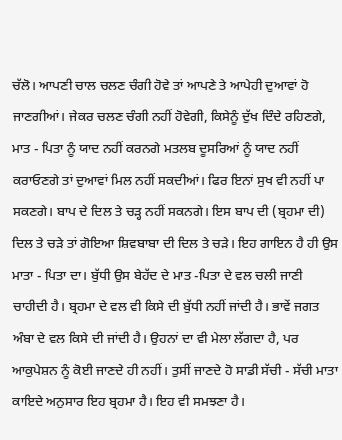ਚੱਲੋ। ਆਪਣੀ ਚਾਲ ਚਲਣ ਚੰਗੀ ਹੋਵੇ ਤਾਂ ਆਪਣੇ ਤੇ ਆਪੇਹੀ ਦੁਆਵਾਂ ਹੋ ਜਾਣਗੀਆਂ। ਜੇਕਰ ਚਲਣ ਚੰਗੀ ਨਹੀਂ ਹੋਵੇਗੀ, ਕਿਸੇਨੂੰ ਦੁੱਖ ਦਿੰਦੇ ਰਹਿਣਗੇ, ਮਾਤ - ਪਿਤਾ ਨੂੰ ਯਾਦ ਨਹੀਂ ਕਰਨਗੇ ਮਤਲਬ ਦੂਸਰਿਆਂ ਨੂੰ ਯਾਦ ਨਹੀਂ ਕਰਾਓਣਗੇ ਤਾਂ ਦੁਆਵਾਂ ਮਿਲ ਨਹੀਂ ਸਕਦੀਆਂ। ਫਿਰ ਇਨਾਂ ਸੁਖ ਵੀ ਨਹੀਂ ਪਾ ਸਕਣਗੇ। ਬਾਪ ਦੇ ਦਿਲ ਤੇ ਚੜ੍ਹ ਨਹੀਂ ਸਕਨਗੇ। ਇਸ ਬਾਪ ਦੀ (ਬ੍ਰਹਮਾ ਦੀ) ਦਿਲ ਤੇ ਚੜੇ ਤਾਂ ਗੋਇਆ ਸ਼ਿਵਬਾਬਾ ਦੀ ਦਿਲ ਤੇ ਚੜੇ। ਇਹ ਗਾਇਨ ਹੈ ਹੀ ਉਸ ਮਾਤਾ - ਪਿਤਾ ਦਾ। ਬੁੱਧੀ ਉਸ ਬੇਹੱਦ ਦੇ ਮਾਤ -ਪਿਤਾ ਦੇ ਵਲ ਚਲੀ ਜਾਣੀ ਚਾਹੀਦੀ ਹੈ। ਬ੍ਰਹਮਾ ਦੇ ਵਲ ਵੀ ਕਿਸੇ ਦੀ ਬੁੱਧੀ ਨਹੀਂ ਜਾਂਦੀ ਹੈ। ਭਾਵੇਂ ਜਗਤ ਅੰਬਾ ਦੇ ਵਲ ਕਿਸੇ ਦੀ ਜਾਂਦੀ ਹੈ। ਉਹਨਾਂ ਦਾ ਵੀ ਮੇਲਾ ਲੱਗਦਾ ਹੈ, ਪਰ ਆਕੁਪੇਸ਼ਨ ਨੂੰ ਕੋਈ ਜਾਣਦੇ ਹੀ ਨਹੀਂ। ਤੁਸੀਂ ਜਾਣਦੇ ਹੋ ਸਾਡੀ ਸੱਚੀ - ਸੱਚੀ ਮਾਤਾ ਕਾਇਦੇ ਅਨੁਸਾਰ ਇਹ ਬ੍ਰਹਮਾ ਹੈ। ਇਹ ਵੀ ਸਮਝਣਾ ਹੈ।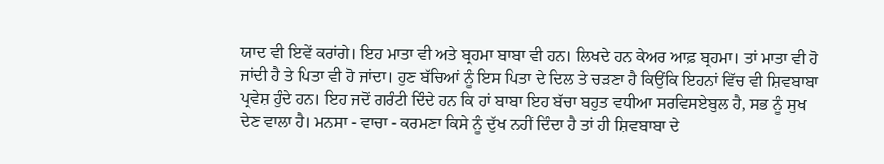ਯਾਦ ਵੀ ਇਵੇਂ ਕਰਾਂਗੇ। ਇਹ ਮਾਤਾ ਵੀ ਅਤੇ ਬ੍ਰਹਮਾ ਬਾਬਾ ਵੀ ਹਨ। ਲਿਖਦੇ ਹਨ ਕੇਅਰ ਆਫ਼ ਬ੍ਰਹਮਾ। ਤਾਂ ਮਾਤਾ ਵੀ ਹੋ ਜਾਂਦੀ ਹੈ ਤੇ ਪਿਤਾ ਵੀ ਹੋ ਜਾਂਦਾ। ਹੁਣ ਬੱਚਿਆਂ ਨੂੰ ਇਸ ਪਿਤਾ ਦੇ ਦਿਲ ਤੇ ਚੜਣਾ ਹੈ ਕਿਉਂਕਿ ਇਹਨਾਂ ਵਿੱਚ ਵੀ ਸ਼ਿਵਬਾਬਾ ਪ੍ਰਵੇਸ਼ ਹੁੰਦੇ ਹਨ। ਇਹ ਜਦੋਂ ਗਰੰਟੀ ਦਿੰਦੇ ਹਨ ਕਿ ਹਾਂ ਬਾਬਾ ਇਹ ਬੱਚਾ ਬਹੁਤ ਵਧੀਆ ਸਰਵਿਸਏਬੁਲ ਹੈ, ਸਭ ਨੂੰ ਸੁਖ ਦੇਣ ਵਾਲਾ ਹੈ। ਮਨਸਾ - ਵਾਚਾ - ਕਰਮਣਾ ਕਿਸੇ ਨੂੰ ਦੁੱਖ ਨਹੀਂ ਦਿੰਦਾ ਹੈ ਤਾਂ ਹੀ ਸ਼ਿਵਬਾਬਾ ਦੇ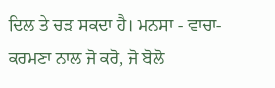ਦਿਲ ਤੇ ਚੜ ਸਕਦਾ ਹੈ। ਮਨਸਾ - ਵਾਚਾ- ਕਰਮਣਾ ਨਾਲ ਜੋ ਕਰੋ, ਜੋ ਬੋਲੋ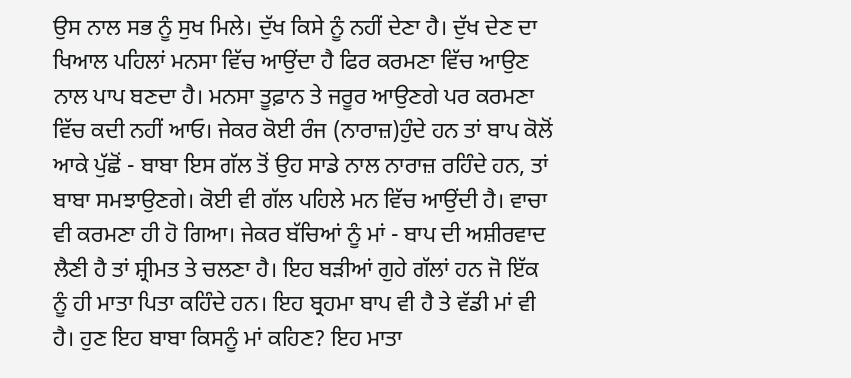ਉਸ ਨਾਲ ਸਭ ਨੂੰ ਸੁਖ ਮਿਲੇ। ਦੁੱਖ ਕਿਸੇ ਨੂੰ ਨਹੀਂ ਦੇਣਾ ਹੈ। ਦੁੱਖ ਦੇਣ ਦਾ ਖਿਆਲ ਪਹਿਲਾਂ ਮਨਸਾ ਵਿੱਚ ਆਉਂਦਾ ਹੈ ਫਿਰ ਕਰਮਣਾ ਵਿੱਚ ਆਉਣ ਨਾਲ ਪਾਪ ਬਣਦਾ ਹੈ। ਮਨਸਾ ਤੂਫ਼ਾਨ ਤੇ ਜਰੂਰ ਆਉਣਗੇ ਪਰ ਕਰਮਣਾ ਵਿੱਚ ਕਦੀ ਨਹੀਂ ਆਓ। ਜੇਕਰ ਕੋਈ ਰੰਜ (ਨਾਰਾਜ਼)ਹੁੰਦੇ ਹਨ ਤਾਂ ਬਾਪ ਕੋਲੋਂ ਆਕੇ ਪੁੱਛੋਂ - ਬਾਬਾ ਇਸ ਗੱਲ ਤੋਂ ਉਹ ਸਾਡੇ ਨਾਲ ਨਾਰਾਜ਼ ਰਹਿੰਦੇ ਹਨ, ਤਾਂ ਬਾਬਾ ਸਮਝਾਉਣਗੇ। ਕੋਈ ਵੀ ਗੱਲ ਪਹਿਲੇ ਮਨ ਵਿੱਚ ਆਉਂਦੀ ਹੈ। ਵਾਚਾ ਵੀ ਕਰਮਣਾ ਹੀ ਹੋ ਗਿਆ। ਜੇਕਰ ਬੱਚਿਆਂ ਨੂੰ ਮਾਂ - ਬਾਪ ਦੀ ਅਸ਼ੀਰਵਾਦ ਲੈਣੀ ਹੈ ਤਾਂ ਸ਼੍ਰੀਮਤ ਤੇ ਚਲਣਾ ਹੈ। ਇਹ ਬੜੀਆਂ ਗੁਹੇ ਗੱਲਾਂ ਹਨ ਜੋ ਇੱਕ ਨੂੰ ਹੀ ਮਾਤਾ ਪਿਤਾ ਕਹਿੰਦੇ ਹਨ। ਇਹ ਬ੍ਰਹਮਾ ਬਾਪ ਵੀ ਹੈ ਤੇ ਵੱਡੀ ਮਾਂ ਵੀ ਹੈ। ਹੁਣ ਇਹ ਬਾਬਾ ਕਿਸਨੂੰ ਮਾਂ ਕਹਿਣ? ਇਹ ਮਾਤਾ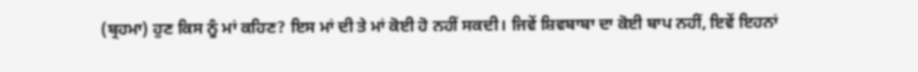(ਬ੍ਰਹਮਾ) ਹੁਣ ਕਿਸ ਨੂੰ ਮਾਂ ਕਹਿਣ? ਇਸ ਮਾਂ ਦੀ ਤੇ ਮਾਂ ਕੋਈ ਹੋ ਨਹੀਂ ਸਕਦੀ। ਜਿਵੇਂ ਸ਼ਿਵਬਾਬਾ ਦਾ ਕੋਈ ਬਾਪ ਨਹੀਂ, ਇਵੇਂ ਇਹਨਾਂ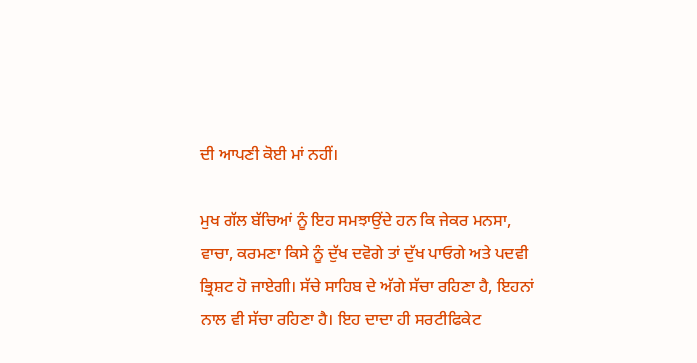ਦੀ ਆਪਣੀ ਕੋਈ ਮਾਂ ਨਹੀਂ।

ਮੁਖ ਗੱਲ ਬੱਚਿਆਂ ਨੂੰ ਇਹ ਸਮਝਾਉਂਦੇ ਹਨ ਕਿ ਜੇਕਰ ਮਨਸਾ, ਵਾਚਾ, ਕਰਮਣਾ ਕਿਸੇ ਨੂੰ ਦੁੱਖ ਦਵੋਗੇ ਤਾਂ ਦੁੱਖ ਪਾਓਗੇ ਅਤੇ ਪਦਵੀ ਭ੍ਰਿਸ਼ਟ ਹੋ ਜਾਏਗੀ। ਸੱਚੇ ਸਾਹਿਬ ਦੇ ਅੱਗੇ ਸੱਚਾ ਰਹਿਣਾ ਹੈ, ਇਹਨਾਂ ਨਾਲ ਵੀ ਸੱਚਾ ਰਹਿਣਾ ਹੈ। ਇਹ ਦਾਦਾ ਹੀ ਸਰਟੀਫਿਕੇਟ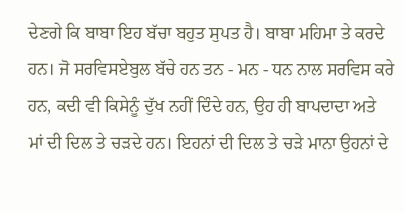ਦੇਣਗੇ ਕਿ ਬਾਬਾ ਇਹ ਬੱਚਾ ਬਹੁਤ ਸੁਪਤ ਹੈ। ਬਾਬਾ ਮਹਿਮਾ ਤੇ ਕਰਦੇ ਹਨ। ਜੋ ਸਰਵਿਸਏਬੁਲ ਬੱਚੇ ਹਨ ਤਨ - ਮਨ - ਧਨ ਨਾਲ ਸਰਵਿਸ ਕਰੇ ਹਨ, ਕਦੀ ਵੀ ਕਿਸੇਨੂੰ ਦੁੱਖ ਨਹੀਂ ਦਿੰਦੇ ਹਨ, ਉਹ ਹੀ ਬਾਪਦਾਦਾ ਅਤੇ ਮਾਂ ਦੀ ਦਿਲ ਤੇ ਚੜਦੇ ਹਨ। ਇਹਨਾਂ ਦੀ ਦਿਲ ਤੇ ਚੜੇ ਮਾਨਾ ਉਹਨਾਂ ਦੇ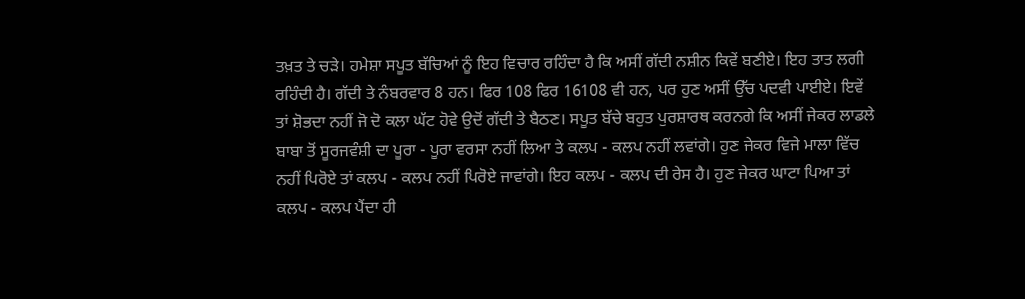ਤਖ਼ਤ ਤੇ ਚੜੇ। ਹਮੇਸ਼ਾ ਸਪੂਤ ਬੱਚਿਆਂ ਨੂੰ ਇਹ ਵਿਚਾਰ ਰਹਿੰਦਾ ਹੈ ਕਿ ਅਸੀਂ ਗੱਦੀ ਨਸ਼ੀਨ ਕਿਵੇਂ ਬਣੀਏ। ਇਹ ਤਾਤ ਲਗੀ ਰਹਿੰਦੀ ਹੈ। ਗੱਦੀ ਤੇ ਨੰਬਰਵਾਰ 8 ਹਨ। ਫਿਰ 108 ਫਿਰ 16108 ਵੀ ਹਨ, ਪਰ ਹੁਣ ਅਸੀਂ ਉੱਚ ਪਦਵੀ ਪਾਈਏ। ਇਵੇਂ ਤਾਂ ਸ਼ੋਭਦਾ ਨਹੀਂ ਜੋ ਦੋ ਕਲਾ ਘੱਟ ਹੋਵੇ ਉਦੋਂ ਗੱਦੀ ਤੇ ਬੈਠਣ। ਸਪੂਤ ਬੱਚੇ ਬਹੁਤ ਪੁਰਸ਼ਾਰਥ ਕਰਨਗੇ ਕਿ ਅਸੀਂ ਜੇਕਰ ਲਾਡਲੇ ਬਾਬਾ ਤੋਂ ਸੂਰਜਵੰਸ਼ੀ ਦਾ ਪੂਰਾ - ਪੂਰਾ ਵਰਸਾ ਨਹੀਂ ਲਿਆ ਤੇ ਕਲਪ - ਕਲਪ ਨਹੀਂ ਲਵਾਂਗੇ। ਹੁਣ ਜੇਕਰ ਵਿਜੇ ਮਾਲਾ ਵਿੱਚ ਨਹੀਂ ਪਿਰੋਏ ਤਾਂ ਕਲਪ - ਕਲਪ ਨਹੀਂ ਪਿਰੋਏ ਜਾਵਾਂਗੇ। ਇਹ ਕਲਪ - ਕਲਪ ਦੀ ਰੇਸ ਹੈ। ਹੁਣ ਜੇਕਰ ਘਾਟਾ ਪਿਆ ਤਾਂ ਕਲਪ - ਕਲਪ ਪੈਂਦਾ ਹੀ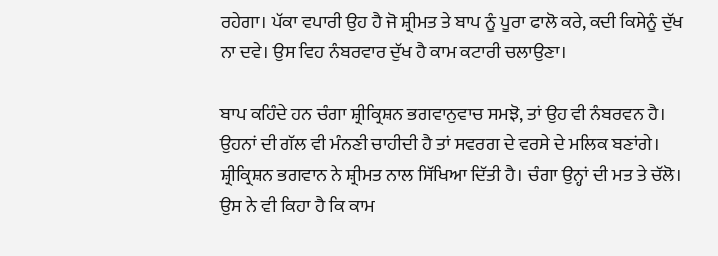ਰਹੇਗਾ। ਪੱਕਾ ਵਪਾਰੀ ਉਹ ਹੈ ਜੋ ਸ਼੍ਰੀਮਤ ਤੇ ਬਾਪ ਨੂੰ ਪੂਰਾ ਫਾਲੋ ਕਰੇ, ਕਦੀ ਕਿਸੇਨੂੰ ਦੁੱਖ ਨਾ ਦਵੇ। ਉਸ ਵਿਹ ਨੰਬਰਵਾਰ ਦੁੱਖ ਹੈ ਕਾਮ ਕਟਾਰੀ ਚਲਾਉਣਾ।

ਬਾਪ ਕਹਿੰਦੇ ਹਨ ਚੰਗਾ ਸ਼੍ਰੀਕ੍ਰਿਸ਼ਨ ਭਗਵਾਨੁਵਾਚ ਸਮਝੋ, ਤਾਂ ਉਹ ਵੀ ਨੰਬਰਵਨ ਹੈ। ਉਹਨਾਂ ਦੀ ਗੱਲ ਵੀ ਮੰਨਣੀ ਚਾਹੀਦੀ ਹੈ ਤਾਂ ਸਵਰਗ ਦੇ ਵਰਸੇ ਦੇ ਮਲਿਕ ਬਣਾਂਗੇ। ਸ਼੍ਰੀਕ੍ਰਿਸ਼ਨ ਭਗਵਾਨ ਨੇ ਸ਼੍ਰੀਮਤ ਨਾਲ ਸਿੱਖਿਆ ਦਿੱਤੀ ਹੈ। ਚੰਗਾ ਉਨ੍ਹਾਂ ਦੀ ਮਤ ਤੇ ਚੱਲੋ। ਉਸ ਨੇ ਵੀ ਕਿਹਾ ਹੈ ਕਿ ਕਾਮ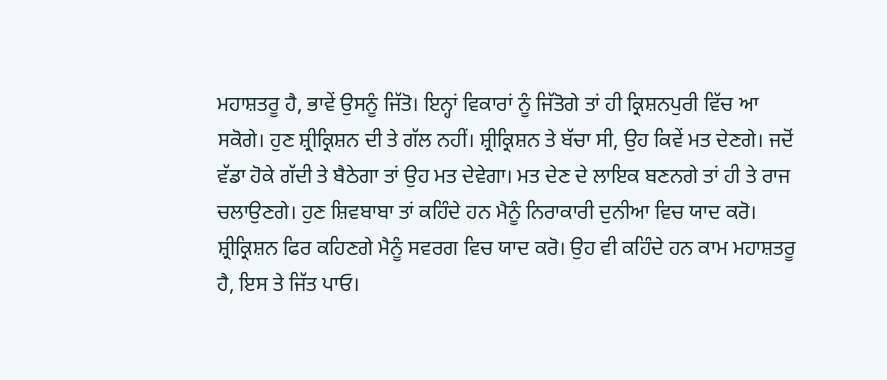ਮਹਾਸ਼ਤਰੂ ਹੈ, ਭਾਵੇਂ ਉਸਨੂੰ ਜਿੱਤੋ। ਇਨ੍ਹਾਂ ਵਿਕਾਰਾਂ ਨੂੰ ਜਿੱਤੋਗੇ ਤਾਂ ਹੀ ਕ੍ਰਿਸ਼ਨਪੁਰੀ ਵਿੱਚ ਆ ਸਕੋਗੇ। ਹੁਣ ਸ਼੍ਰੀਕ੍ਰਿਸ਼ਨ ਦੀ ਤੇ ਗੱਲ ਨਹੀਂ। ਸ਼੍ਰੀਕ੍ਰਿਸ਼ਨ ਤੇ ਬੱਚਾ ਸੀ, ਉਹ ਕਿਵੇਂ ਮਤ ਦੇਣਗੇ। ਜਦੋਂ ਵੱਡਾ ਹੋਕੇ ਗੱਦੀ ਤੇ ਬੈਠੇਗਾ ਤਾਂ ਉਹ ਮਤ ਦੇਵੇਗਾ। ਮਤ ਦੇਣ ਦੇ ਲਾਇਕ ਬਣਨਗੇ ਤਾਂ ਹੀ ਤੇ ਰਾਜ ਚਲਾਉਣਗੇ। ਹੁਣ ਸ਼ਿਵਬਾਬਾ ਤਾਂ ਕਹਿੰਦੇ ਹਨ ਮੈਨੂੰ ਨਿਰਾਕਾਰੀ ਦੁਨੀਆ ਵਿਚ ਯਾਦ ਕਰੋ। ਸ਼੍ਰੀਕ੍ਰਿਸ਼ਨ ਫਿਰ ਕਹਿਣਗੇ ਮੈਨੂੰ ਸਵਰਗ ਵਿਚ ਯਾਦ ਕਰੋ। ਉਹ ਵੀ ਕਹਿੰਦੇ ਹਨ ਕਾਮ ਮਹਾਸ਼ਤਰੂ ਹੈ, ਇਸ ਤੇ ਜਿੱਤ ਪਾਓ।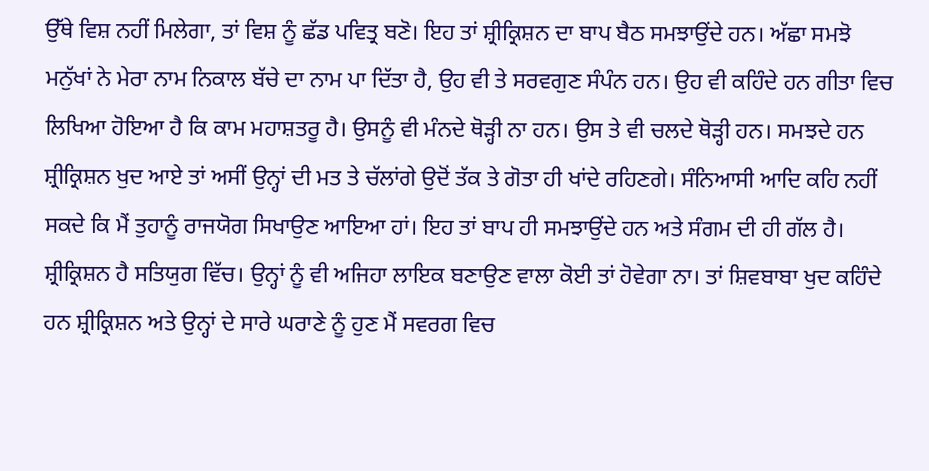ਉੱਥੇ ਵਿਸ਼ ਨਹੀਂ ਮਿਲੇਗਾ, ਤਾਂ ਵਿਸ਼ ਨੂੰ ਛੱਡ ਪਵਿਤ੍ਰ ਬਣੋ। ਇਹ ਤਾਂ ਸ਼੍ਰੀਕ੍ਰਿਸ਼ਨ ਦਾ ਬਾਪ ਬੈਠ ਸਮਝਾਉਂਦੇ ਹਨ। ਅੱਛਾ ਸਮਝੋ ਮਨੁੱਖਾਂ ਨੇ ਮੇਰਾ ਨਾਮ ਨਿਕਾਲ ਬੱਚੇ ਦਾ ਨਾਮ ਪਾ ਦਿੱਤਾ ਹੈ, ਉਹ ਵੀ ਤੇ ਸਰਵਗੁਣ ਸੰਪੰਨ ਹਨ। ਉਹ ਵੀ ਕਹਿੰਦੇ ਹਨ ਗੀਤਾ ਵਿਚ ਲਿਖਿਆ ਹੋਇਆ ਹੈ ਕਿ ਕਾਮ ਮਹਾਸ਼ਤਰੂ ਹੈ। ਉਸਨੂੰ ਵੀ ਮੰਨਦੇ ਥੋੜ੍ਹੀ ਨਾ ਹਨ। ਉਸ ਤੇ ਵੀ ਚਲਦੇ ਥੋੜ੍ਹੀ ਹਨ। ਸਮਝਦੇ ਹਨ ਸ਼੍ਰੀਕ੍ਰਿਸ਼ਨ ਖੁਦ ਆਏ ਤਾਂ ਅਸੀਂ ਉਨ੍ਹਾਂ ਦੀ ਮਤ ਤੇ ਚੱਲਾਂਗੇ ਉਦੋਂ ਤੱਕ ਤੇ ਗੋਤਾ ਹੀ ਖਾਂਦੇ ਰਹਿਣਗੇ। ਸੰਨਿਆਸੀ ਆਦਿ ਕਹਿ ਨਹੀਂ ਸਕਦੇ ਕਿ ਮੈਂ ਤੁਹਾਨੂੰ ਰਾਜਯੋਗ ਸਿਖਾਉਣ ਆਇਆ ਹਾਂ। ਇਹ ਤਾਂ ਬਾਪ ਹੀ ਸਮਝਾਉਂਦੇ ਹਨ ਅਤੇ ਸੰਗਮ ਦੀ ਹੀ ਗੱਲ ਹੈ। ਸ਼੍ਰੀਕ੍ਰਿਸ਼ਨ ਹੈ ਸਤਿਯੁਗ ਵਿੱਚ। ਉਨ੍ਹਾਂ ਨੂੰ ਵੀ ਅਜਿਹਾ ਲਾਇਕ ਬਣਾਉਣ ਵਾਲਾ ਕੋਈ ਤਾਂ ਹੋਵੇਗਾ ਨਾ। ਤਾਂ ਸ਼ਿਵਬਾਬਾ ਖੁਦ ਕਹਿੰਦੇ ਹਨ ਸ਼੍ਰੀਕ੍ਰਿਸ਼ਨ ਅਤੇ ਉਨ੍ਹਾਂ ਦੇ ਸਾਰੇ ਘਰਾਣੇ ਨੂੰ ਹੁਣ ਮੈਂ ਸਵਰਗ ਵਿਚ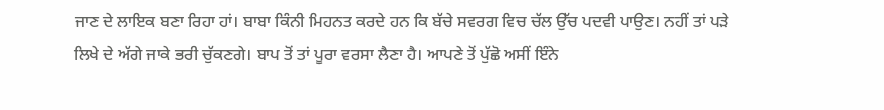ਜਾਣ ਦੇ ਲਾਇਕ ਬਣਾ ਰਿਹਾ ਹਾਂ। ਬਾਬਾ ਕਿੰਨੀ ਮਿਹਨਤ ਕਰਦੇ ਹਨ ਕਿ ਬੱਚੇ ਸਵਰਗ ਵਿਚ ਚੱਲ ਉੱਚ ਪਦਵੀ ਪਾਉਣ। ਨਹੀਂ ਤਾਂ ਪੜੇ ਲਿਖੇ ਦੇ ਅੱਗੇ ਜਾਕੇ ਭਰੀ ਚੁੱਕਣਗੇ। ਬਾਪ ਤੋਂ ਤਾਂ ਪੂਰਾ ਵਰਸਾ ਲੈਣਾ ਹੈ। ਆਪਣੇ ਤੋਂ ਪੁੱਛੋ ਅਸੀਂ ਇੰਨੇ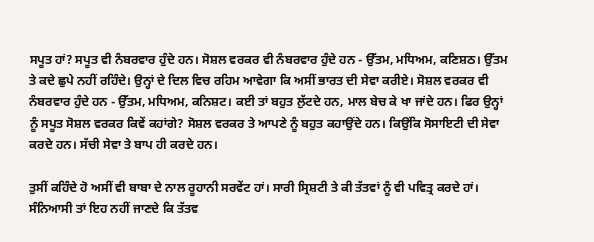ਸਪੂਤ ਹਾਂ? ਸਪੂਤ ਵੀ ਨੰਬਰਵਾਰ ਹੁੰਦੇ ਹਨ। ਸੋਸ਼ਲ ਵਰਕਰ ਵੀ ਨੰਬਰਵਾਰ ਹੁੰਦੇ ਹਨ - ਉੱਤਮ, ਮਧਿਅਮ, ਕਣਿਸ਼ਠ। ਉੱਤਮ ਤੇ ਕਦੇ ਛੁਪੇ ਨਹੀਂ ਰਹਿੰਦੇ। ਉਨ੍ਹਾਂ ਦੇ ਦਿਲ ਵਿਚ ਰਹਿਮ ਆਵੇਗਾ ਕਿ ਅਸੀਂ ਭਾਰਤ ਦੀ ਸੇਵਾ ਕਰੀਏ। ਸੋਸ਼ਲ ਵਰਕਰ ਵੀ ਨੰਬਰਵਾਰ ਹੁੰਦੇ ਹਨ - ਉੱਤਮ, ਮਧਿਅਮ, ਕਨਿਸ਼ਟ। ਕਈ ਤਾਂ ਬਹੁਤ ਲੁੱਟਦੇ ਹਨ, ਮਾਲ ਬੇਚ ਕੇ ਖਾ ਜਾਂਦੇ ਹਨ। ਫਿਰ ਉਨ੍ਹਾਂ ਨੂੰ ਸਪੂਤ ਸੋਸ਼ਲ ਵਰਕਰ ਕਿਵੇਂ ਕਹਾਂਗੇ? ਸੋਸ਼ਲ ਵਰਕਰ ਤੇ ਆਪਣੇ ਨੂੰ ਬਹੁਤ ਕਹਾਉਂਦੇ ਹਨ। ਕਿਉਂਕਿ ਸੋਸਾਇਟੀ ਦੀ ਸੇਵਾ ਕਰਦੇ ਹਨ। ਸੱਚੀ ਸੇਵਾ ਤੇ ਬਾਪ ਹੀ ਕਰਦੇ ਹਨ।

ਤੁਸੀਂ ਕਹਿੰਦੇ ਹੋ ਅਸੀਂ ਵੀ ਬਾਬਾ ਦੇ ਨਾਲ ਰੂਹਾਨੀ ਸਰਵੇਂਟ ਹਾਂ। ਸਾਰੀ ਸ੍ਰਿਸ਼ਟੀ ਤੇ ਕੀ ਤੱਤਵਾਂ ਨੂੰ ਵੀ ਪਵਿਤ੍ਰ ਕਰਦੇ ਹਾਂ। ਸੰਨਿਆਸੀ ਤਾਂ ਇਹ ਨਹੀਂ ਜਾਣਦੇ ਕਿ ਤੱਤਵ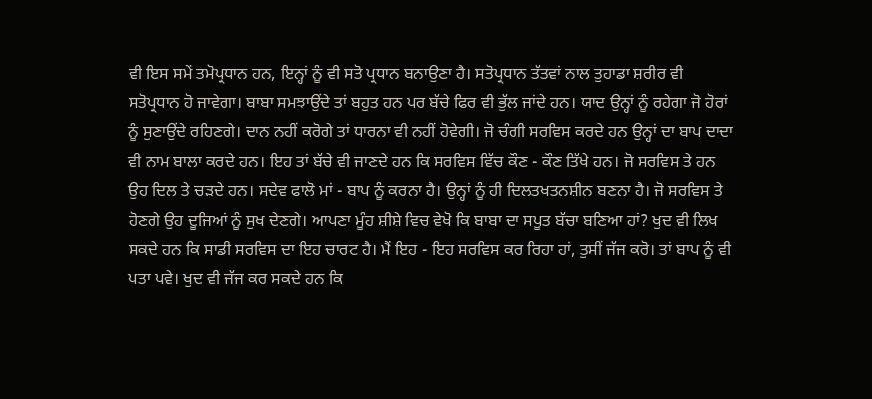ਵੀ ਇਸ ਸਮੇਂ ਤਮੋਪ੍ਰਧਾਨ ਹਨ, ਇਨ੍ਹਾਂ ਨੂੰ ਵੀ ਸਤੋ ਪ੍ਰਧਾਨ ਬਨਾਉਣਾ ਹੈ। ਸਤੋਪ੍ਰਧਾਨ ਤੱਤਵਾਂ ਨਾਲ ਤੁਹਾਡਾ ਸ਼ਰੀਰ ਵੀ ਸਤੋਪ੍ਰਧਾਨ ਹੋ ਜਾਵੇਗਾ। ਬਾਬਾ ਸਮਝਾਉਂਦੇ ਤਾਂ ਬਹੁਤ ਹਨ ਪਰ ਬੱਚੇ ਫਿਰ ਵੀ ਭੁੱਲ ਜਾਂਦੇ ਹਨ। ਯਾਦ ਉਨ੍ਹਾਂ ਨੂੰ ਰਹੇਗਾ ਜੋ ਹੋਰਾਂ ਨੂੰ ਸੁਣਾਉਂਦੇ ਰਹਿਣਗੇ। ਦਾਨ ਨਹੀਂ ਕਰੋਗੇ ਤਾਂ ਧਾਰਨਾ ਵੀ ਨਹੀਂ ਹੋਵੇਗੀ। ਜੋ ਚੰਗੀ ਸਰਵਿਸ ਕਰਦੇ ਹਨ ਉਨ੍ਹਾਂ ਦਾ ਬਾਪ ਦਾਦਾ ਵੀ ਨਾਮ ਬਾਲਾ ਕਰਦੇ ਹਨ। ਇਹ ਤਾਂ ਬੱਚੇ ਵੀ ਜਾਣਦੇ ਹਨ ਕਿ ਸਰਵਿਸ ਵਿੱਚ ਕੌਣ - ਕੌਣ ਤਿੱਖੇ ਹਨ। ਜੋ ਸਰਵਿਸ ਤੇ ਹਨ ਉਹ ਦਿਲ ਤੇ ਚੜਦੇ ਹਨ। ਸਦੇਵ ਫਾਲੋ ਮਾਂ - ਬਾਪ ਨੂੰ ਕਰਨਾ ਹੈ। ਉਨ੍ਹਾਂ ਨੂੰ ਹੀ ਦਿਲਤਖਤਨਸ਼ੀਨ ਬਣਨਾ ਹੈ। ਜੋ ਸਰਵਿਸ ਤੇ ਹੋਣਗੇ ਉਹ ਦੂਜਿਆਂ ਨੂੰ ਸੁਖ ਦੇਣਗੇ। ਆਪਣਾ ਮੂੰਹ ਸ਼ੀਸ਼ੇ ਵਿਚ ਵੇਖੋ ਕਿ ਬਾਬਾ ਦਾ ਸਪੂਤ ਬੱਚਾ ਬਣਿਆ ਹਾਂ? ਖੁਦ ਵੀ ਲਿਖ ਸਕਦੇ ਹਨ ਕਿ ਸਾਡੀ ਸਰਵਿਸ ਦਾ ਇਹ ਚਾਰਟ ਹੈ। ਮੈਂ ਇਹ - ਇਹ ਸਰਵਿਸ ਕਰ ਰਿਹਾ ਹਾਂ, ਤੁਸੀਂ ਜੱਜ ਕਰੋ। ਤਾਂ ਬਾਪ ਨੂੰ ਵੀ ਪਤਾ ਪਵੇ। ਖੁਦ ਵੀ ਜੱਜ ਕਰ ਸਕਦੇ ਹਨ ਕਿ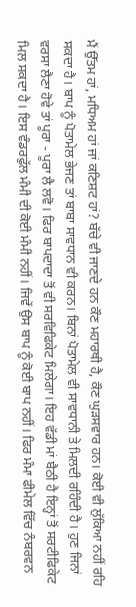ਮੈਂ ਉੱਤਮ ਹਾਂ, ਮਧਿਅਮ ਹਾਂ ਜਾਂ ਕਣਿਸ਼ਟ ਹਾਂ? ਬੱਚੇ ਵੀ ਜਾਣਦੇ ਹਨ ਕੌਣ ਮਹਾਰਥੀ ਹੈ, ਕੌਣ ਘੁੜਸਵਾਰ ਹਨ। ਕੋਈ ਵੀ ਲੁੱਕਿਆ ਨਹੀਂ ਰਹਿ ਸਕਦਾ ਹੈ। ਬਾਪ ਨੂੰ ਪੋਤਾਮੇਲ ਭੇਜਣ ਤਾਂ ਬਾਬਾ ਸਾਵਧਾਨ ਵੀ ਕਰਨ। ਬਿਨਾਂ ਪੋਤਾਮੇਲ ਵੀ ਸਾਵਧਾਨੀ ਤੇ ਮਿਲਦੀ ਰਹਿੰਦੀ ਹੈ। ਹੁਣ ਜਿਨਾਂ ਵਰਸਾ ਲੈਣਾ ਹੋਵੇ ਤਾਂ ਪੂਰਾ - ਪੂਰਾ ਲੈ ਲਵੋ। ਫਿਰ ਬਾਪਦਾਦਾ ਤੋਂ ਵੀ ਸਰਵਿਫਿਕੇਟ ਮਿਲੇਗਾ। ਇਹ ਵੱਡੀ ਮਾਂ ਬੈਠੀ ਹੈ ਇਨ੍ਹਾਂ ਤੋਂ ਸਰਟੀਫਿਕੇਟ ਮਿਲ ਸਕਦਾ ਹੈ। ਇਸ ਵੰਡਰਫੁੱਲ ਮੰਮੀ ਦੀ ਕੋਈ ਮੰਮੀ ਨਹੀਂ। ਜਿਵੇਂ ਉਸ ਬਾਪ ਨੂੰ ਕੋਈ ਬਾਪ ਨਹੀਂ। ਫਿਰ ਮੰਮਾ ਫੀਮੇਲ ਵਿੱਚ ਨੰਬਰਵਨ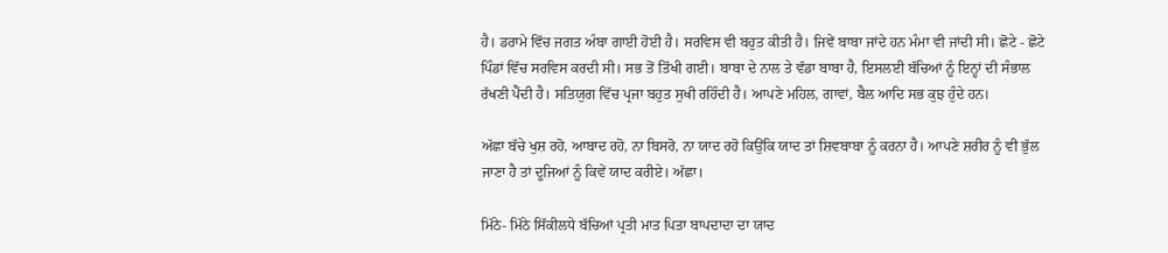ਹੈ। ਡਰਾਮੇ ਵਿੱਚ ਜਗਤ ਅੰਬਾ ਗਾਈ ਹੋਈ ਹੈ। ਸਰਵਿਸ ਵੀ ਬਹੁਤ ਕੀਤੀ ਹੈ। ਜਿਵੇਂ ਬਾਬਾ ਜਾਂਦੇ ਹਨ ਮੰਮਾ ਵੀ ਜਾਂਦੀ ਸੀ। ਛੋਟੇ - ਛੋਟੇ ਪਿੰਡਾਂ ਵਿੱਚ ਸਰਵਿਸ ਕਰਦੀ ਸੀ। ਸਭ ਤੋਂ ਤਿੱਖੀ ਗਈ। ਬਾਬਾ ਦੇ ਨਾਲ ਤੇ ਵੱਡਾ ਬਾਬਾ ਹੈ, ਇਸਲਈ ਬੱਚਿਆਂ ਨੂੰ ਇਨ੍ਹਾਂ ਦੀ ਸੰਭਾਲ ਰੱਖਣੀ ਪੈਂਦੀ ਹੈ। ਸਤਿਯੁਗ ਵਿੱਚ ਪ੍ਰਜਾ ਬਹੁਤ ਸੁਖੀ ਰਹਿੰਦੀ ਹੈ। ਆਪਣੇ ਮਹਿਲ, ਗਾਵਾਂ, ਬੈਲ ਆਦਿ ਸਭ ਕੁਝ ਹੁੰਦੇ ਹਨ।

ਅੱਛਾ ਬੱਚੇ ਖੁਸ਼ ਰਹੋ, ਆਬਾਦ ਰਹੋ, ਨਾ ਬਿਸਰੋ, ਨਾ ਯਾਦ ਰਹੋ ਕਿਉਂਕਿ ਯਾਦ ਤਾਂ ਸ਼ਿਵਬਾਬਾ ਨੂੰ ਕਰਨਾ ਹੈ। ਆਪਣੇ ਸ਼ਰੀਰ ਨੂੰ ਵੀ ਭੁੱਲ ਜਾਣਾ ਹੈ ਤਾਂ ਦੂਜਿਆਂ ਨੂੰ ਕਿਵੇਂ ਯਾਦ ਕਰੀਏ। ਅੱਛਾ।

ਮਿੱਠੇ- ਮਿੱਠੇ ਸਿੱਕੀਲਧੇ ਬੱਚਿਆਂ ਪ੍ਰਤੀ ਮਾਤ ਪਿਤਾ ਬਾਪਦਾਦਾ ਦਾ ਯਾਦ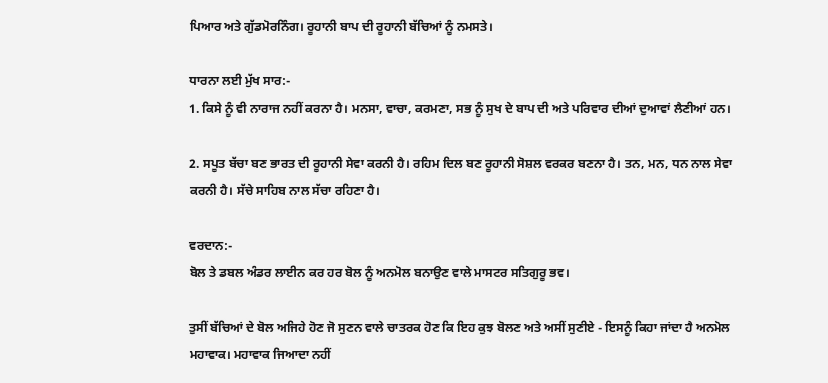ਪਿਆਰ ਅਤੇ ਗੁੱਡਮੋਰਨਿੰਗ। ਰੂਹਾਨੀ ਬਾਪ ਦੀ ਰੂਹਾਨੀ ਬੱਚਿਆਂ ਨੂੰ ਨਮਸਤੇ।

ਧਾਰਨਾ ਲਈ ਮੁੱਖ ਸਾਰ:-
1. ਕਿਸੇ ਨੂੰ ਵੀ ਨਾਰਾਜ ਨਹੀਂ ਕਰਨਾ ਹੈ। ਮਨਸਾ, ਵਾਚਾ, ਕਰਮਣਾ, ਸਭ ਨੂੰ ਸੁਖ ਦੇ ਬਾਪ ਦੀ ਅਤੇ ਪਰਿਵਾਰ ਦੀਆਂ ਦੁਆਵਾਂ ਲੈਣੀਆਂ ਹਨ।

2. ਸਪੂਤ ਬੱਚਾ ਬਣ ਭਾਰਤ ਦੀ ਰੂਹਾਨੀ ਸੇਵਾ ਕਰਨੀ ਹੈ। ਰਹਿਮ ਦਿਲ ਬਣ ਰੂਹਾਨੀ ਸੋਸ਼ਲ ਵਰਕਰ ਬਣਨਾ ਹੈ। ਤਨ, ਮਨ, ਧਨ ਨਾਲ ਸੇਵਾ ਕਰਨੀ ਹੈ। ਸੱਚੇ ਸਾਹਿਬ ਨਾਲ ਸੱਚਾ ਰਹਿਣਾ ਹੈ।

ਵਰਦਾਨ:-
ਬੋਲ ਤੇ ਡਬਲ ਅੰਡਰ ਲਾਈਨ ਕਰ ਹਰ ਬੋਲ ਨੂੰ ਅਨਮੋਲ ਬਨਾਉਣ ਵਾਲੇ ਮਾਸਟਰ ਸਤਿਗੁਰੂ ਭਵ।

ਤੁਸੀਂ ਬੱਚਿਆਂ ਦੇ ਬੋਲ ਅਜਿਹੇ ਹੋਣ ਜੋ ਸੁਣਨ ਵਾਲੇ ਚਾਤਰਕ ਹੋਣ ਕਿ ਇਹ ਕੁਝ ਬੋਲਣ ਅਤੇ ਅਸੀਂ ਸੁਣੀਏ - ਇਸਨੂੰ ਕਿਹਾ ਜਾਂਦਾ ਹੈ ਅਨਮੋਲ ਮਹਾਵਾਕ। ਮਹਾਵਾਕ ਜਿਆਦਾ ਨਹੀਂ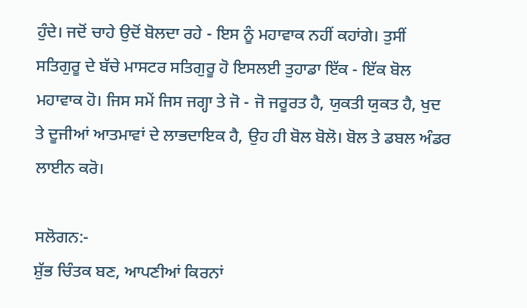ਹੁੰਦੇ। ਜਦੋਂ ਚਾਹੇ ਉਦੋਂ ਬੋਲਦਾ ਰਹੇ - ਇਸ ਨੂੰ ਮਹਾਵਾਕ ਨਹੀਂ ਕਹਾਂਗੇ। ਤੁਸੀਂ ਸਤਿਗੁਰੂ ਦੇ ਬੱਚੇ ਮਾਸਟਰ ਸਤਿਗੁਰੂ ਹੋ ਇਸਲਈ ਤੁਹਾਡਾ ਇੱਕ - ਇੱਕ ਬੋਲ ਮਹਾਵਾਕ ਹੋ। ਜਿਸ ਸਮੇਂ ਜਿਸ ਜਗ੍ਹਾ ਤੇ ਜੋ - ਜੋ ਜਰੂਰਤ ਹੈ, ਯੁਕਤੀ ਯੁਕਤ ਹੈ, ਖੁਦ ਤੇ ਦੂਜੀਆਂ ਆਤਮਾਵਾਂ ਦੇ ਲਾਭਦਾਇਕ ਹੈ, ਉਹ ਹੀ ਬੋਲ ਬੋਲੋ। ਬੋਲ ਤੇ ਡਬਲ ਅੰਡਰ ਲਾਈਨ ਕਰੋ।

ਸਲੋਗਨ:-
ਸ਼ੁੱਭ ਚਿੰਤਕ ਬਣ, ਆਪਣੀਆਂ ਕਿਰਨਾਂ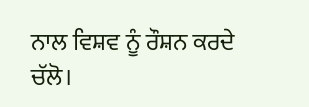ਨਾਲ ਵਿਸ਼ਵ ਨੂੰ ਰੌਸ਼ਨ ਕਰਦੇ ਚੱਲੋ।